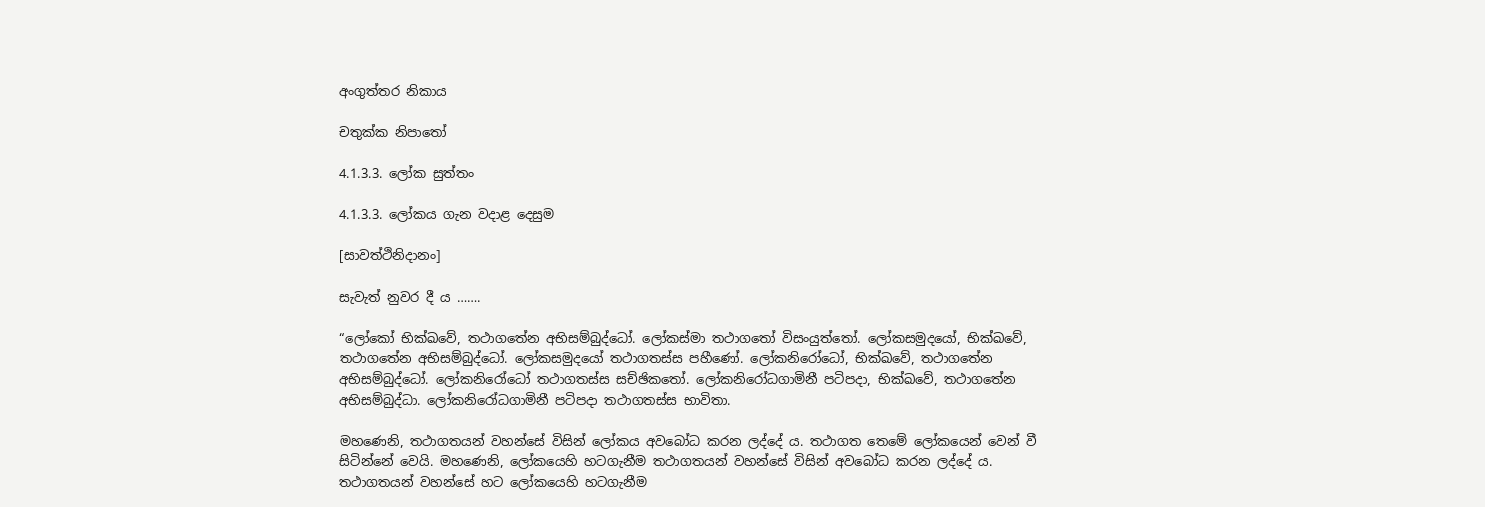අංගුත්තර නිකාය

චතුක්ක නිපාතෝ

4.1.3.3. ලෝක සුත්තං

4.1.3.3. ලෝකය ගැන වදාළ දෙසුම

[සාවත්ථිනිදානං]

සැවැත් නුවර දී ය …….

“ලෝකෝ භික්ඛවේ, තථාගතේන අභිසම්බුද්ධෝ. ලෝකස්මා තථාගතෝ විසංයුත්තෝ. ලෝකසමුදයෝ, භික්ඛවේ, තථාගතේන අභිසම්බුද්ධෝ. ලෝකසමුදයෝ තථාගතස්ස පහීණෝ. ලෝකනිරෝධෝ, භික්ඛවේ, තථාගතේන අභිසම්බුද්ධෝ. ලෝකනිරෝධෝ තථාගතස්ස සච්ඡිකතෝ. ලෝකනිරෝධගාමිනී පටිපදා, භික්ඛවේ, තථාගතේන අභිසම්බුද්ධා. ලෝකනිරෝධගාමිනී පටිපදා තථාගතස්ස භාවිතා.

මහණෙනි, තථාගතයන් වහන්සේ විසින් ලෝකය අවබෝධ කරන ලද්දේ ය. තථාගත තෙමේ ලෝකයෙන් වෙන් වී සිටින්නේ වෙයි. මහණෙනි, ලෝකයෙහි හටගැනීම තථාගතයන් වහන්සේ විසින් අවබෝධ කරන ලද්දේ ය. තථාගතයන් වහන්සේ හට ලෝකයෙහි හටගැනීම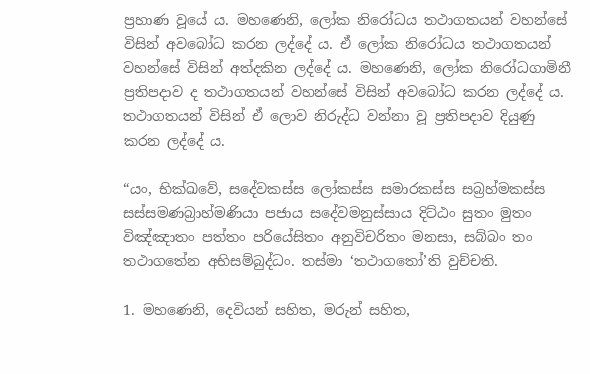ප්‍රහාණ වූයේ ය. මහණෙනි, ලෝක නිරෝධය තථාගතයන් වහන්සේ විසින් අවබෝධ කරන ලද්දේ ය. ඒ ලෝක නිරෝධය තථාගතයන් වහන්සේ විසින් අත්දකින ලද්දේ ය. මහණෙනි, ලෝක නිරෝධගාමිනී ප්‍රතිපදාව ද තථාගතයන් වහන්සේ විසින් අවබෝධ කරන ලද්දේ ය. තථාගතයන් විසින් ඒ ලොව නිරුද්ධ වන්නා වූ ප්‍රතිපදාව දියුණු කරන ලද්දේ ය.

“යං, භික්ඛවේ, සදේවකස්ස ලෝකස්ස සමාරකස්ස සබ්‍රහ්මකස්ස සස්සමණබ්‍රාහ්මණියා පජාය සදේවමනුස්සාය දිට්ඨං සුතං මුතං විඤ්ඤාතං පත්තං පරියේසිතං අනුවිචරිතං මනසා, සබ්බං තං තථාගතේන අභිසම්බුද්ධං. තස්මා ‘තථාගතෝ’ති වුච්චති.

1. මහණෙනි, දෙවියන් සහිත, මරුන් සහිත,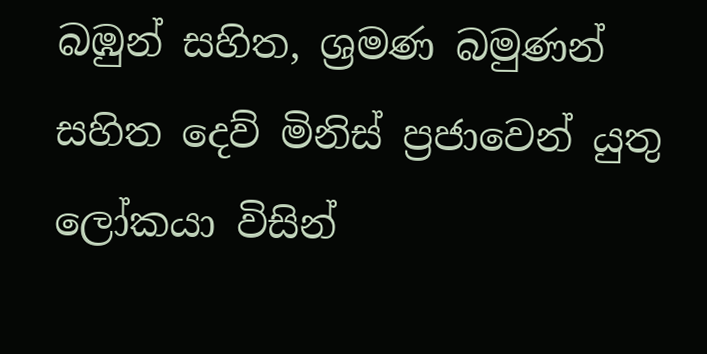බඹුන් සහිත, ශ්‍රමණ බමුණන් සහිත දෙව් මිනිස් ප්‍රජාවෙන් යුතු ලෝකයා විසින්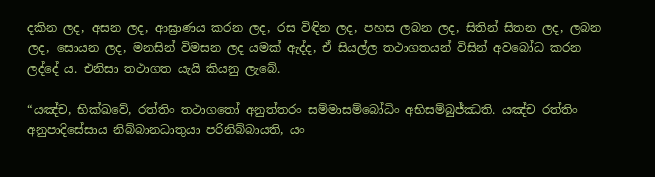දකින ලද, අසන ලද, ආඝ්‍රාණය කරන ලද, රස විඳින ලද, පහස ලබන ලද, සිතින් සිතන ලද, ලබන ලද, සොයන ලද, මනසින් විමසන ලද යමක් ඇද්ද, ඒ සියල්ල තථාගතයන් විසින් අවබෝධ කරන ලද්දේ ය. එනිසා තථාගත යැයි කියනු ලැබේ.

“යඤ්ච, භික්ඛවේ, රත්තිං තථාගතෝ අනුත්තරං සම්මාසම්බෝධිං අභිසම්බුජ්ඣති. යඤ්ච රත්තිං අනුපාදිසේසාය නිබ්බානධාතුයා පරිනිබ්බායති, යං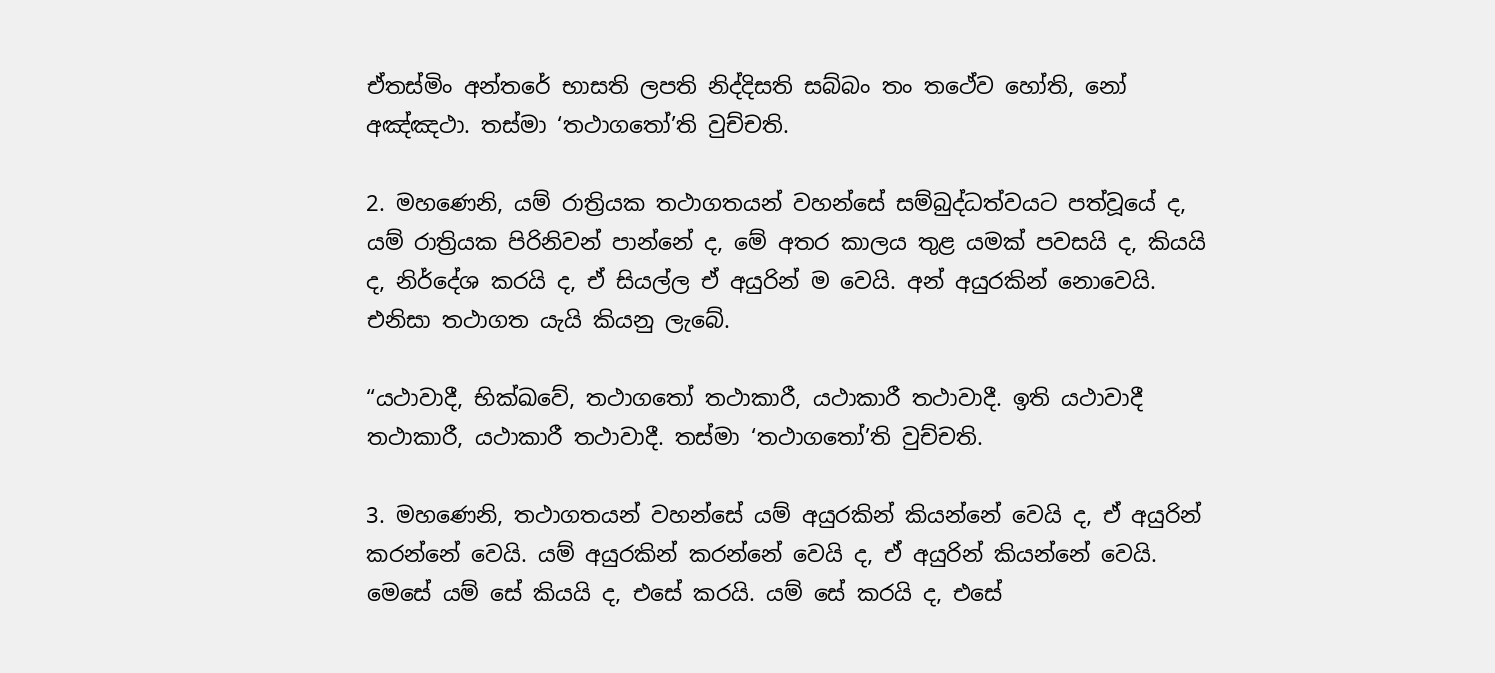ඒතස්මිං අන්තරේ භාසති ලපති නිද්දිසති සබ්බං තං තථේව හෝති, නෝ අඤ්ඤථා. තස්මා ‘තථාගතෝ’ති වුච්චති.

2. මහණෙනි, යම් රාත්‍රියක තථාගතයන් වහන්සේ සම්බුද්ධත්වයට පත්වූයේ ද, යම් රාත්‍රියක පිරිනිවන් පාන්නේ ද, මේ අතර කාලය තුළ යමක් පවසයි ද, කියයි ද, නිර්දේශ කරයි ද, ඒ සියල්ල ඒ අයුරින් ම වෙයි. අන් අයුරකින් නොවෙයි. එනිසා තථාගත යැයි කියනු ලැබේ.

“යථාවාදී, භික්ඛවේ, තථාගතෝ තථාකාරී, යථාකාරී තථාවාදී. ඉති යථාවාදී තථාකාරී, යථාකාරී තථාවාදී. තස්මා ‘තථාගතෝ’ති වුච්චති.

3. මහණෙනි, තථාගතයන් වහන්සේ යම් අයුරකින් කියන්නේ වෙයි ද, ඒ අයුරින් කරන්නේ වෙයි. යම් අයුරකින් කරන්නේ වෙයි ද, ඒ අයුරින් කියන්නේ වෙයි. මෙසේ යම් සේ කියයි ද, එසේ කරයි. යම් සේ කරයි ද, එසේ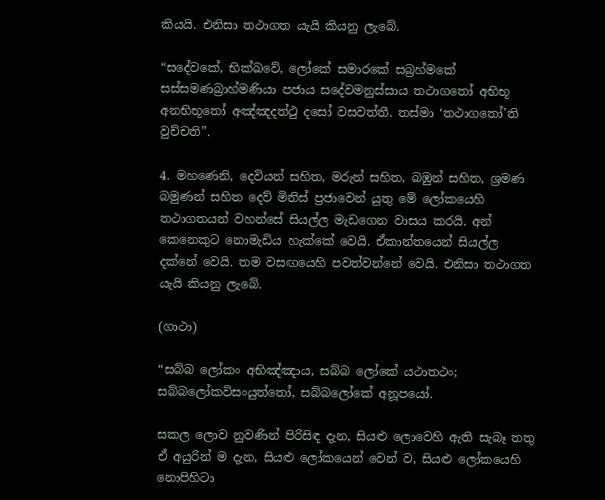කියයි. එනිසා තථාගත යැයි කියනු ලැබේ.

“සදේවකේ, භික්ඛවේ, ලෝකේ සමාරකේ සබ්‍රහ්මකේ සස්සමණබ්‍රාහ්මණියා පජාය සදේවමනුස්සාය තථාගතෝ අභිභූ අනභිභූතෝ අඤ්ඤදත්ථු දසෝ වසවත්තී. තස්මා ‘තථාගතෝ’ති වුච්චති”.

4. මහණෙනි, දෙවියන් සහිත, මරුන් සහිත, බඹුන් සහිත, ශ්‍රමණ බමුණන් සහිත දෙව් මිනිස් ප්‍රජාවෙන් යුතු මේ ලෝකයෙහි තථාගතයන් වහන්සේ සියල්ල මැඩගෙන වාසය කරයි. අන් කෙනෙකුට නොමැඩිය හැක්කේ වෙයි. ඒකාන්තයෙන් සියල්ල දක්නේ වෙයි. තම වසඟයෙහි පවත්වන්නේ වෙයි. එනිසා තථාගත යැයි කියනු ලැබේ.

(ගාථා)

“සබ්බ ලෝකං අභිඤ්ඤාය, සබ්බ ලෝකේ යථාතථං;
සබ්බලෝකවිසංයුත්තෝ, සබ්බලෝකේ අනූපයෝ.

සකල ලොව නුවණින් පිරිසිඳ දැන, සියළු ලොවෙහි ඇති සැබෑ තතු ඒ අයුරින් ම දැන, සියළු ලෝකයෙන් වෙන් ව, සියළු ලෝකයෙහි නොපිහිටා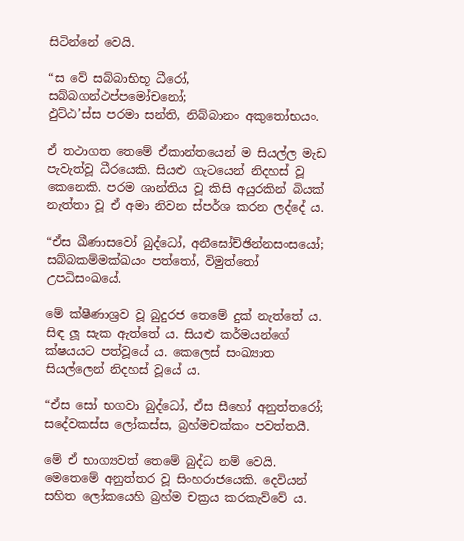සිටින්නේ වෙයි.

“ස වේ සබ්බාභිභූ ධීරෝ, සබ්බගන්ථප්පමෝචනෝ;
ඵුට්ඨ’ස්ස පරමා සන්ති, නිබ්බානං අකුතෝභයං.

ඒ තථාගත තෙමේ ඒකාන්තයෙන් ම සියල්ල මැඩ පැවැත්වූ ධීරයෙකි. සියළු ගැටයෙන් නිදහස් වූ කෙනෙකි. පරම ශාන්තිය වූ කිසි අයුරකින් බියක් නැත්තා වූ ඒ අමා නිවන ස්පර්ශ කරන ලද්දේ ය.

“ඒස ඛීණාසවෝ බුද්ධෝ, අනීඝෝච්ඡින්නසංසයෝ;
සබ්බකම්මක්ඛයං පත්තෝ, විමුත්තෝ උපධිසංඛයේ.

මේ ක්ෂීණාශ්‍රව වූ බුදුරජ තෙමේ දුක් නැත්තේ ය. සිඳ ලූ සැක ඇත්තේ ය. සියළු කර්මයන්ගේ ක්ෂයයට පත්වූයේ ය. කෙලෙස් සංඛ්‍යාත සියල්ලෙන් නිදහස් වූයේ ය.

“ඒස සෝ භගවා බුද්ධෝ, ඒස සීහෝ අනුත්තරෝ;
සදේවකස්ස ලෝකස්ස, බ්‍රහ්මචක්කං පවත්තයී.

මේ ඒ භාග්‍යවත් තෙමේ බුද්ධ නම් වෙයි. මෙතෙමේ අනුත්තර වූ සිංහරාජයෙකි. දෙවියන් සහිත ලෝකයෙහි බ්‍රහ්ම චක්‍රය කරකැව්වේ ය.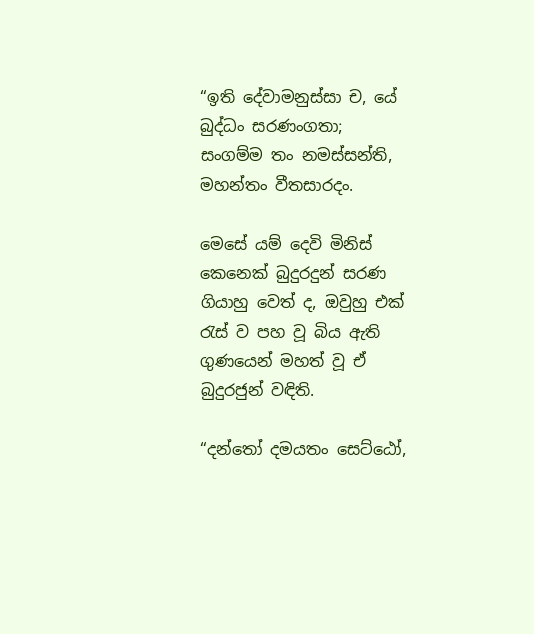“ඉති දේවාමනුස්සා ච, යේ බුද්ධං සරණංගතා;
සංගම්ම තං නමස්සන්ති, මහන්තං වීතසාරදං.

මෙසේ යම් දෙවි මිනිස් කෙනෙක් බුදුරදුන් සරණ ගියාහු වෙත් ද, ඔවුහු එක් රැස් ව පහ වූ බිය ඇති ගුණයෙන් මහත් වූ ඒ බුදුරජුන් වඳිති.

“දන්තෝ දමයතං සෙට්ඨෝ,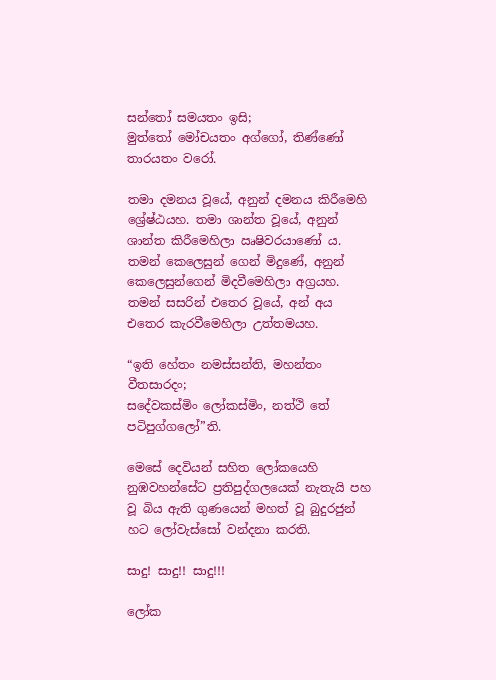සන්තෝ සමයතං ඉසි;
මුත්තෝ මෝචයතං අග්ගෝ, තිණ්ණෝ තාරයතං වරෝ.

තමා දමනය වූයේ, අනුන් දමනය කිරීමෙහි ශ්‍රේෂ්ඨයහ. තමා ශාන්ත වූයේ, අනුන් ශාන්ත කිරීමෙහිලා ඍෂිවරයාණෝ ය. තමන් කෙලෙසුන් ගෙන් මිදුණේ, අනුන් කෙලෙසුන්ගෙන් මිදවීමෙහිලා අග්‍රයහ. තමන් සසරින් එතෙර වූයේ, අන් අය එතෙර කැරවීමෙහිලා උත්තමයහ.

“ඉති හේතං නමස්සන්ති, මහන්තං වීතසාරදං;
සදේවකස්මිං ලෝකස්මිං, නත්ථි තේ පටිපුග්ගලෝ”ති.

මෙසේ දෙවියන් සහිත ලෝකයෙහි නුඹවහන්සේට ප්‍රතිපුද්ගලයෙක් නැතැයි පහ වූ බිය ඇති ගුණයෙන් මහත් වූ බුදුරජුන් හට ලෝවැස්සෝ වන්දනා කරති.

සාදු! සාදු!! සාදු!!!

ලෝක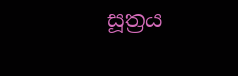සූත්‍රය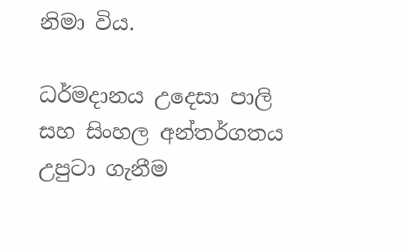නිමා විය.

ධර්මදානය උදෙසා පාලි සහ සිංහල අන්තර්ගතය උපුටා ගැනීම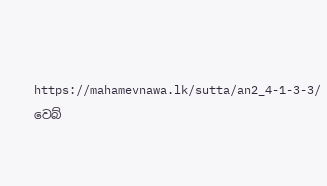https://mahamevnawa.lk/sutta/an2_4-1-3-3/ වෙබ්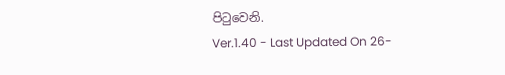පිටුවෙනි.
Ver.1.40 - Last Updated On 26-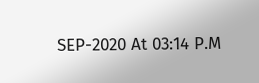SEP-2020 At 03:14 P.M